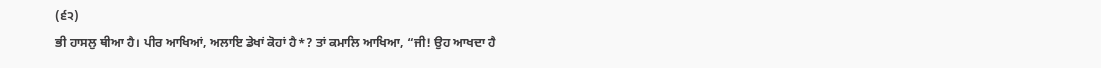(੬੨)
ਭੀ ਹਾਸਲੁ ਥੀਆ ਹੈ। ਪੀਰ ਆਖਿਆਂ, ਅਲਾਇ ਡੇਖਾਂ ਕੋਹਾਂ ਹੈ*? ਤਾਂ ਕਮਾਲਿ ਆਖਿਆ, “ਜੀ! ਉਹ ਆਖਦਾ ਹੈ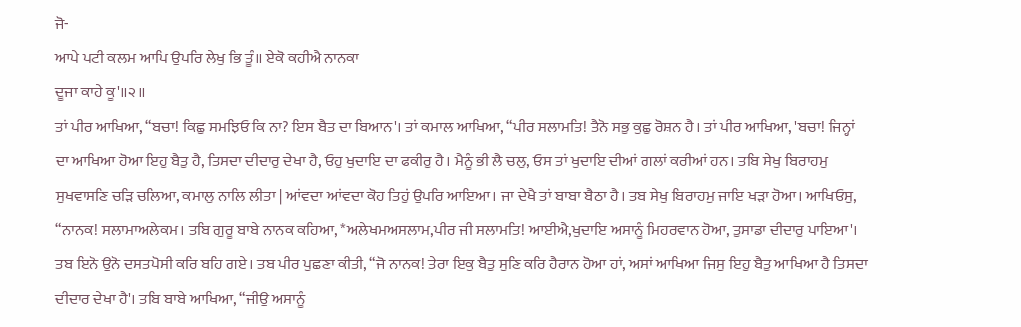ਜੋ-
ਆਪੇ ਪਟੀ ਕਲਮ ਆਪਿ ਉਪਰਿ ਲੇਖੁ ਭਿ ਤੂੰ॥ ਏਕੋ ਕਹੀਐ ਨਾਨਕਾ
ਦੂਜਾ ਕਾਹੇ ਕੂ'॥੨॥
ਤਾਂ ਪੀਰ ਆਖਿਆ, “ਬਚਾ! ਕਿਛੁ ਸਮਝਿਓ ਕਿ ਨਾ? ਇਸ ਬੈਤ ਦਾ ਬਿਆਨ'। ਤਾਂ ਕਮਾਲ ਆਖਿਆ, “ਪੀਰ ਸਲਾਮਤਿ! ਤੈਨੋ ਸਭੁ ਕੁਛੁ ਰੋਸ਼ਨ ਹੈ। ਤਾਂ ਪੀਰ ਆਖਿਆ, 'ਬਚਾ! ਜਿਨ੍ਹਾਂ ਦਾ ਆਖਿਆ ਹੋਆ ਇਹੁ ਬੈਤੁ ਹੈ, ਤਿਸਦਾ ਦੀਦਾਰੁ ਦੇਖਾ ਹੈ, ਓਹੁ ਖੁਦਾਇ ਦਾ ਫਕੀਰੁ ਹੈ। ਮੈਨੂੰ ਭੀ ਲੈ ਚਲੁ, ਓਸ ਤਾਂ ਖੁਦਾਇ ਦੀਆਂ ਗਲਾਂ ਕਰੀਆਂ ਹਨ। ਤਬਿ ਸੇਖੁ ਬਿਰਾਹਮੁ ਸੁਖਵਾਸਣਿ ਚੜਿ ਚਲਿਆ, ਕਮਾਲੁ ਨਾਲਿ ਲੀਤਾ | ਆਂਵਦਾ ਆਂਵਦਾ ਕੋਹ ਤਿਹੁਂ ਉਪਰਿ ਆਇਆ। ਜਾ ਦੇਖੈ ਤਾਂ ਬਾਬਾ ਬੈਠਾ ਹੈ। ਤਬ ਸੇਖੁ ਬਿਰਾਹਮੁ ਜਾਇ ਖੜਾ ਹੋਆ। ਆਖਿਓਸੁ, “ਨਾਨਕ! ਸਲਾਮਾਅਲੇਕਮ। ਤਬਿ ਗੁਰੂ ਬਾਬੇ ਨਾਨਕ ਕਹਿਆ, *ਅਲੇਖਮਅਸਲਾਮ,ਪੀਰ ਜੀ ਸਲਾਮਤਿ! ਆਈਐ,ਖੁਦਾਇ ਅਸਾਨੂੰ ਮਿਹਰਵਾਨ ਹੋਆ, ਤੁਸਾਡਾ ਦੀਦਾਰੁ ਪਾਇਆ'। ਤਬ ਇਨੋ ਉਨੋ ਦਸਤਪੋਸੀ ਕਰਿ ਬਹਿ ਗਏ। ਤਬ ਪੀਰ ਪੁਛਣਾ ਕੀਤੀ, “ਜੋ ਨਾਨਕ! ਤੇਰਾ ਇਕੁ ਬੈਤੁ ਸੁਣਿ ਕਰਿ ਹੈਰਾਨ ਹੋਆ ਹਾਂ, ਅਸਾਂ ਆਖਿਆ ਜਿਸੁ ਇਹੁ ਬੈਤੁ ਆਖਿਆ ਹੈ ਤਿਸਦਾ ਦੀਦਾਰ ਦੇਖਾ ਹੈ'। ਤਬਿ ਬਾਬੇ ਆਖਿਆ, “ਜੀਉ ਅਸਾਨੂੰ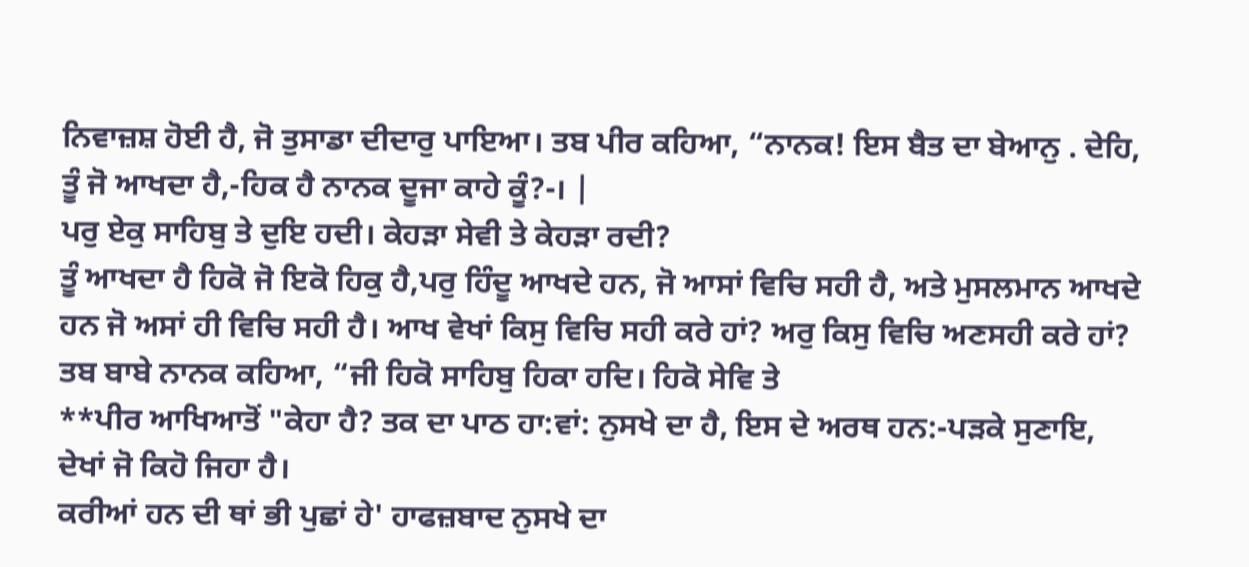ਨਿਵਾਜ਼ਸ਼ ਹੋਈ ਹੈ, ਜੋ ਤੁਸਾਡਾ ਦੀਦਾਰੁ ਪਾਇਆ। ਤਬ ਪੀਰ ਕਹਿਆ, “ਨਾਨਕ! ਇਸ ਬੈਤ ਦਾ ਬੇਆਨੁ . ਦੇਹਿ, ਤੂੰ ਜੋ ਆਖਦਾ ਹੈ,-ਹਿਕ ਹੈ ਨਾਨਕ ਦੂਜਾ ਕਾਹੇ ਕੂੰ?-। |
ਪਰੁ ਏਕੁ ਸਾਹਿਬੁ ਤੇ ਦੁਇ ਹਦੀ। ਕੇਹੜਾ ਸੇਵੀ ਤੇ ਕੇਹੜਾ ਰਦੀ?
ਤੂੰ ਆਖਦਾ ਹੈ ਹਿਕੋ ਜੋ ਇਕੋ ਹਿਕੁ ਹੈ,ਪਰੁ ਹਿੰਦੂ ਆਖਦੇ ਹਨ, ਜੋ ਆਸਾਂ ਵਿਚਿ ਸਹੀ ਹੈ, ਅਤੇ ਮੁਸਲਮਾਨ ਆਖਦੇ ਹਨ ਜੋ ਅਸਾਂ ਹੀ ਵਿਚਿ ਸਹੀ ਹੈ। ਆਖ ਵੇਖਾਂ ਕਿਸੁ ਵਿਚਿ ਸਹੀ ਕਰੇ ਹਾਂ? ਅਰੁ ਕਿਸੁ ਵਿਚਿ ਅਣਸਹੀ ਕਰੇ ਹਾਂ? ਤਬ ਬਾਬੇ ਨਾਨਕ ਕਹਿਆ, “ਜੀ ਹਿਕੋ ਸਾਹਿਬੁ ਹਿਕਾ ਹਦਿ। ਹਿਕੋ ਸੇਵਿ ਤੇ
**ਪੀਰ ਆਖਿਆਤੋਂ "ਕੇਹਾ ਹੈ? ਤਕ ਦਾ ਪਾਠ ਹਾ:ਵਾਂ: ਨੁਸਖੇ ਦਾ ਹੈ, ਇਸ ਦੇ ਅਰਥ ਹਨ:-ਪੜਕੇ ਸੁਣਾਇ, ਦੇਖਾਂ ਜੋ ਕਿਹੋ ਜਿਹਾ ਹੈ।
ਕਰੀਆਂ ਹਨ ਦੀ ਥਾਂ ਭੀ ਪੁਛਾਂ ਹੇ' ਹਾਫਜ਼ਬਾਦ ਨੁਸਖੇ ਦਾ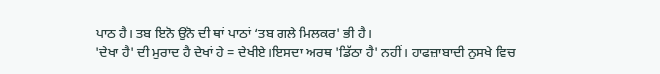ਪਾਠ ਹੈ। ਤਬ ਇਨੋ ਉਨੋ ਦੀ ਥਾਂ ਪਾਠਾਂ ‘ਤਬ ਗਲੇ ਮਿਲਕਰ' ਭੀ ਹੈ।
'ਦੇਖਾ ਹੈ' ਦੀ ਮੁਰਾਦ ਹੈ ਦੇਖਾਂ ਹੇ = ਦੇਖੀਏ।ਇਸਦਾ ਅਰਥ 'ਡਿੱਠਾ ਹੈ' ਨਹੀਂ। ਹਾਫਜ਼ਾਬਾਦੀ ਨੁਸਖੇ ਵਿਚ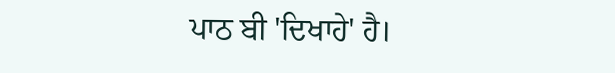ਪਾਠ ਬੀ 'ਦਿਖਾਹੇ' ਹੈ।